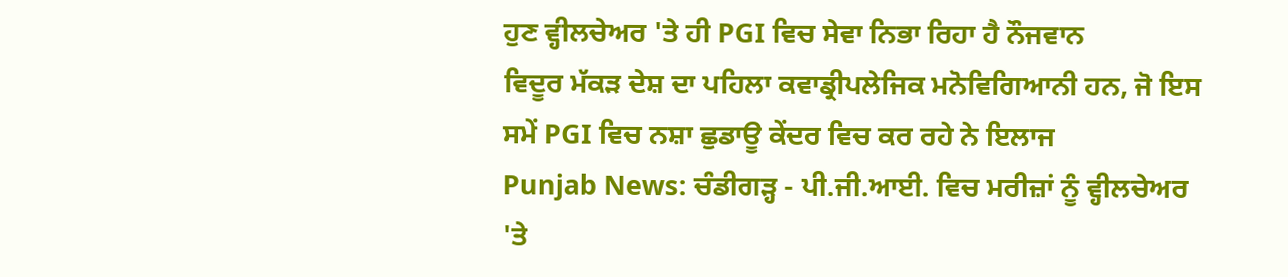ਹੁਣ ਵ੍ਹੀਲਚੇਅਰ 'ਤੇ ਹੀ PGI ਵਿਚ ਸੇਵਾ ਨਿਭਾ ਰਿਹਾ ਹੈ ਨੌਜਵਾਨ
ਵਿਦੂਰ ਮੱਕੜ ਦੇਸ਼ ਦਾ ਪਹਿਲਾ ਕਵਾਡ੍ਰੀਪਲੇਜਿਕ ਮਨੋਵਿਗਿਆਨੀ ਹਨ, ਜੋ ਇਸ ਸਮੇਂ PGI ਵਿਚ ਨਸ਼ਾ ਛੁਡਾਊ ਕੇਂਦਰ ਵਿਚ ਕਰ ਰਹੇ ਨੇ ਇਲਾਜ
Punjab News: ਚੰਡੀਗੜ੍ਹ - ਪੀ.ਜੀ.ਆਈ. ਵਿਚ ਮਰੀਜ਼ਾਂ ਨੂੰ ਵ੍ਹੀਲਚੇਅਰ 'ਤੇ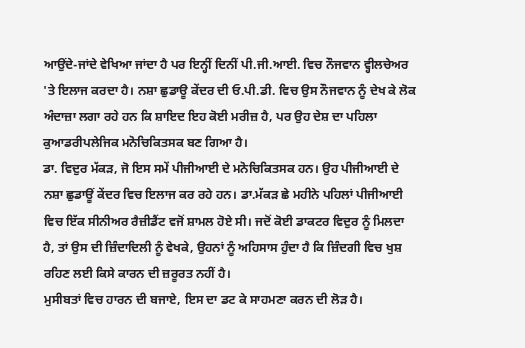ਆਉਂਦੇ-ਜਾਂਦੇ ਵੇਖਿਆ ਜਾਂਦਾ ਹੈ ਪਰ ਇਨ੍ਹੀਂ ਦਿਨੀਂ ਪੀ.ਜੀ.ਆਈ. ਵਿਚ ਨੌਜਵਾਨ ਵ੍ਹੀਲਚੇਅਰ 'ਤੇ ਇਲਾਜ ਕਰਦਾ ਹੈ। ਨਸ਼ਾ ਛੁਡਾਊ ਕੇਂਦਰ ਦੀ ਓ.ਪੀ.ਡੀ. ਵਿਚ ਉਸ ਨੌਜਵਾਨ ਨੂੰ ਦੇਖ ਕੇ ਲੋਕ ਅੰਦਾਜ਼ਾ ਲਗਾ ਰਹੇ ਹਨ ਕਿ ਸ਼ਾਇਦ ਇਹ ਕੋਈ ਮਰੀਜ਼ ਹੈ, ਪਰ ਉਹ ਦੇਸ਼ ਦਾ ਪਹਿਲਾ ਕੁਆਡਰੀਪਲੇਜਿਕ ਮਨੋਚਿਕਿਤਸਕ ਬਣ ਗਿਆ ਹੈ।
ਡਾ. ਵਿਦੁਰ ਮੱਕੜ, ਜੋ ਇਸ ਸਮੇਂ ਪੀਜੀਆਈ ਦੇ ਮਨੋਚਿਕਿਤਸਕ ਹਨ। ਉਹ ਪੀਜੀਆਈ ਦੇ ਨਸ਼ਾ ਛੁਡਾਊਂ ਕੇਂਦਰ ਵਿਚ ਇਲਾਜ ਕਰ ਰਹੇ ਹਨ। ਡਾ.ਮੱਕੜ ਛੇ ਮਹੀਨੇ ਪਹਿਲਾਂ ਪੀਜੀਆਈ ਵਿਚ ਇੱਕ ਸੀਨੀਅਰ ਰੈਜ਼ੀਡੈਂਟ ਵਜੋਂ ਸ਼ਾਮਲ ਹੋਏ ਸੀ। ਜਦੋਂ ਕੋਈ ਡਾਕਟਰ ਵਿਦੁਰ ਨੂੰ ਮਿਲਦਾ ਹੈ, ਤਾਂ ਉਸ ਦੀ ਜ਼ਿੰਦਾਦਿਲੀ ਨੂੰ ਵੇਖਕੇ, ਉਹਨਾਂ ਨੂੰ ਅਹਿਸਾਸ ਹੁੰਦਾ ਹੈ ਕਿ ਜ਼ਿੰਦਗੀ ਵਿਚ ਖੁਸ਼ ਰਹਿਣ ਲਈ ਕਿਸੇ ਕਾਰਨ ਦੀ ਜ਼ਰੂਰਤ ਨਹੀਂ ਹੈ।
ਮੁਸੀਬਤਾਂ ਵਿਚ ਹਾਰਨ ਦੀ ਬਜਾਏ, ਇਸ ਦਾ ਡਟ ਕੇ ਸਾਹਮਣਾ ਕਰਨ ਦੀ ਲੋੜ ਹੈ।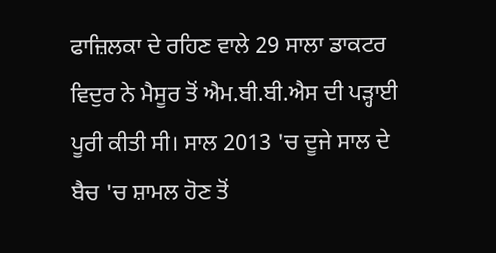ਫਾਜ਼ਿਲਕਾ ਦੇ ਰਹਿਣ ਵਾਲੇ 29 ਸਾਲਾ ਡਾਕਟਰ ਵਿਦੁਰ ਨੇ ਮੈਸੂਰ ਤੋਂ ਐਮ.ਬੀ.ਬੀ.ਐਸ ਦੀ ਪੜ੍ਹਾਈ ਪੂਰੀ ਕੀਤੀ ਸੀ। ਸਾਲ 2013 'ਚ ਦੂਜੇ ਸਾਲ ਦੇ ਬੈਚ 'ਚ ਸ਼ਾਮਲ ਹੋਣ ਤੋਂ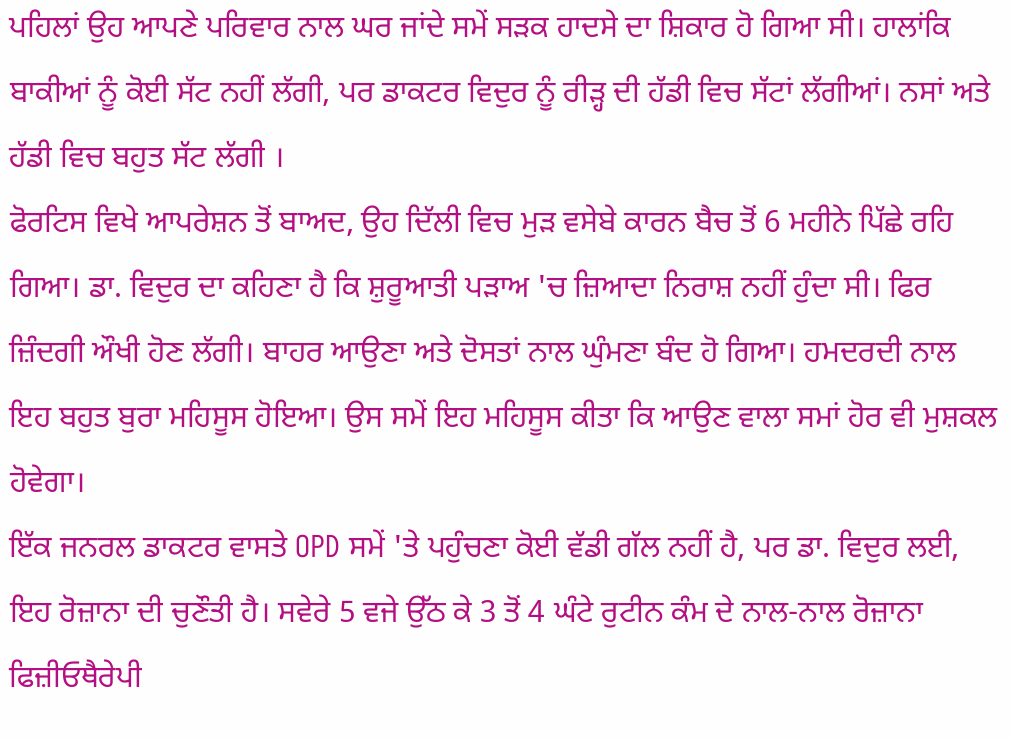ਪਹਿਲਾਂ ਉਹ ਆਪਣੇ ਪਰਿਵਾਰ ਨਾਲ ਘਰ ਜਾਂਦੇ ਸਮੇਂ ਸੜਕ ਹਾਦਸੇ ਦਾ ਸ਼ਿਕਾਰ ਹੋ ਗਿਆ ਸੀ। ਹਾਲਾਂਕਿ ਬਾਕੀਆਂ ਨੂੰ ਕੋਈ ਸੱਟ ਨਹੀਂ ਲੱਗੀ, ਪਰ ਡਾਕਟਰ ਵਿਦੁਰ ਨੂੰ ਰੀੜ੍ਹ ਦੀ ਹੱਡੀ ਵਿਚ ਸੱਟਾਂ ਲੱਗੀਆਂ। ਨਸਾਂ ਅਤੇ ਹੱਡੀ ਵਿਚ ਬਹੁਤ ਸੱਟ ਲੱਗੀ ।
ਫੋਰਟਿਸ ਵਿਖੇ ਆਪਰੇਸ਼ਨ ਤੋਂ ਬਾਅਦ, ਉਹ ਦਿੱਲੀ ਵਿਚ ਮੁੜ ਵਸੇਬੇ ਕਾਰਨ ਬੈਚ ਤੋਂ 6 ਮਹੀਨੇ ਪਿੱਛੇ ਰਹਿ ਗਿਆ। ਡਾ. ਵਿਦੁਰ ਦਾ ਕਹਿਣਾ ਹੈ ਕਿ ਸ਼ੁਰੂਆਤੀ ਪੜਾਅ 'ਚ ਜ਼ਿਆਦਾ ਨਿਰਾਸ਼ ਨਹੀਂ ਹੁੰਦਾ ਸੀ। ਫਿਰ ਜ਼ਿੰਦਗੀ ਔਖੀ ਹੋਣ ਲੱਗੀ। ਬਾਹਰ ਆਉਣਾ ਅਤੇ ਦੋਸਤਾਂ ਨਾਲ ਘੁੰਮਣਾ ਬੰਦ ਹੋ ਗਿਆ। ਹਮਦਰਦੀ ਨਾਲ ਇਹ ਬਹੁਤ ਬੁਰਾ ਮਹਿਸੂਸ ਹੋਇਆ। ਉਸ ਸਮੇਂ ਇਹ ਮਹਿਸੂਸ ਕੀਤਾ ਕਿ ਆਉਣ ਵਾਲਾ ਸਮਾਂ ਹੋਰ ਵੀ ਮੁਸ਼ਕਲ ਹੋਵੇਗਾ।
ਇੱਕ ਜਨਰਲ ਡਾਕਟਰ ਵਾਸਤੇ OPD ਸਮੇਂ 'ਤੇ ਪਹੁੰਚਣਾ ਕੋਈ ਵੱਡੀ ਗੱਲ ਨਹੀਂ ਹੈ, ਪਰ ਡਾ. ਵਿਦੁਰ ਲਈ, ਇਹ ਰੋਜ਼ਾਨਾ ਦੀ ਚੁਣੌਤੀ ਹੈ। ਸਵੇਰੇ 5 ਵਜੇ ਉੱਠ ਕੇ 3 ਤੋਂ 4 ਘੰਟੇ ਰੁਟੀਨ ਕੰਮ ਦੇ ਨਾਲ-ਨਾਲ ਰੋਜ਼ਾਨਾ ਫਿਜ਼ੀਓਥੈਰੇਪੀ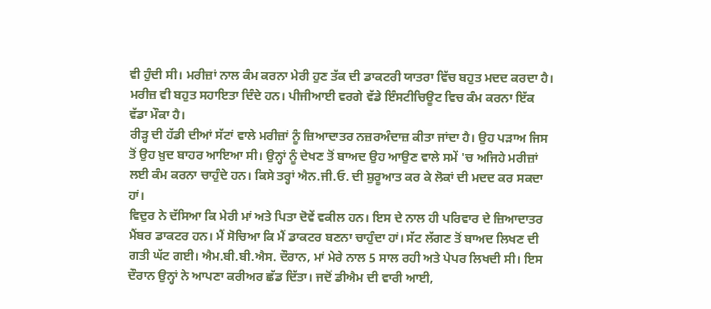ਵੀ ਹੁੰਦੀ ਸੀ। ਮਰੀਜ਼ਾਂ ਨਾਲ ਕੰਮ ਕਰਨਾ ਮੇਰੀ ਹੁਣ ਤੱਕ ਦੀ ਡਾਕਟਰੀ ਯਾਤਰਾ ਵਿੱਚ ਬਹੁਤ ਮਦਦ ਕਰਦਾ ਹੈ। ਮਰੀਜ਼ ਵੀ ਬਹੁਤ ਸਹਾਇਤਾ ਦਿੰਦੇ ਹਨ। ਪੀਜੀਆਈ ਵਰਗੇ ਵੱਡੇ ਇੰਸਟੀਚਿਊਟ ਵਿਚ ਕੰਮ ਕਰਨਾ ਇੱਕ ਵੱਡਾ ਮੌਕਾ ਹੈ।
ਰੀੜ੍ਹ ਦੀ ਹੱਡੀ ਦੀਆਂ ਸੱਟਾਂ ਵਾਲੇ ਮਰੀਜ਼ਾਂ ਨੂੰ ਜ਼ਿਆਦਾਤਰ ਨਜ਼ਰਅੰਦਾਜ਼ ਕੀਤਾ ਜਾਂਦਾ ਹੈ। ਉਹ ਪੜਾਅ ਜਿਸ ਤੋਂ ਉਹ ਖ਼ੁਦ ਬਾਹਰ ਆਇਆ ਸੀ। ਉਨ੍ਹਾਂ ਨੂੰ ਦੇਖਣ ਤੋਂ ਬਾਅਦ ਉਹ ਆਉਣ ਵਾਲੇ ਸਮੇਂ 'ਚ ਅਜਿਹੇ ਮਰੀਜ਼ਾਂ ਲਈ ਕੰਮ ਕਰਨਾ ਚਾਹੁੰਦੇ ਹਨ। ਕਿਸੇ ਤਰ੍ਹਾਂ ਐਨ.ਜੀ.ਓ. ਦੀ ਸ਼ੁਰੂਆਤ ਕਰ ਕੇ ਲੋਕਾਂ ਦੀ ਮਦਦ ਕਰ ਸਕਦਾ ਹਾਂ।
ਵਿਦੁਰ ਨੇ ਦੱਸਿਆ ਕਿ ਮੇਰੀ ਮਾਂ ਅਤੇ ਪਿਤਾ ਦੋਵੇਂ ਵਕੀਲ ਹਨ। ਇਸ ਦੇ ਨਾਲ ਹੀ ਪਰਿਵਾਰ ਦੇ ਜ਼ਿਆਦਾਤਰ ਮੈਂਬਰ ਡਾਕਟਰ ਹਨ। ਮੈਂ ਸੋਚਿਆ ਕਿ ਮੈਂ ਡਾਕਟਰ ਬਣਨਾ ਚਾਹੁੰਦਾ ਹਾਂ। ਸੱਟ ਲੱਗਣ ਤੋਂ ਬਾਅਦ ਲਿਖਣ ਦੀ ਗਤੀ ਘੱਟ ਗਈ। ਐਮ.ਬੀ.ਬੀ.ਐਸ. ਦੌਰਾਨ, ਮਾਂ ਮੇਰੇ ਨਾਲ 5 ਸਾਲ ਰਹੀ ਅਤੇ ਪੇਪਰ ਲਿਖਦੀ ਸੀ। ਇਸ ਦੌਰਾਨ ਉਨ੍ਹਾਂ ਨੇ ਆਪਣਾ ਕਰੀਅਰ ਛੱਡ ਦਿੱਤਾ। ਜਦੋਂ ਡੀਐਮ ਦੀ ਵਾਰੀ ਆਈ,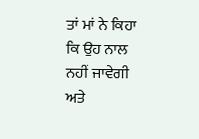ਤਾਂ ਮਾਂ ਨੇ ਕਿਹਾ ਕਿ ਉਹ ਨਾਲ ਨਹੀਂ ਜਾਵੇਗੀ ਅਤੇ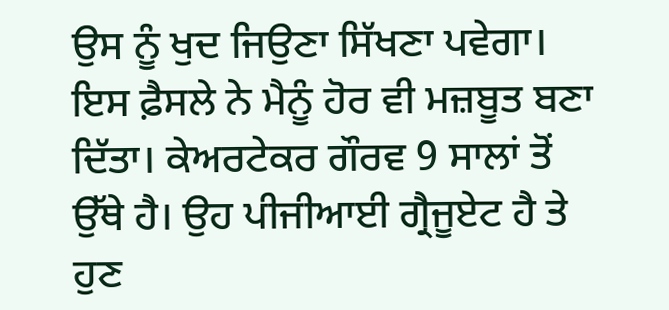ਉਸ ਨੂੰ ਖੁਦ ਜਿਉਣਾ ਸਿੱਖਣਾ ਪਵੇਗਾ। ਇਸ ਫ਼ੈਸਲੇ ਨੇ ਮੈਨੂੰ ਹੋਰ ਵੀ ਮਜ਼ਬੂਤ ਬਣਾ ਦਿੱਤਾ। ਕੇਅਰਟੇਕਰ ਗੌਰਵ 9 ਸਾਲਾਂ ਤੋਂ ਉੱਥੇ ਹੈ। ਉਹ ਪੀਜੀਆਈ ਗ੍ਰੈਜੂਏਟ ਹੈ ਤੇ ਹੁਣ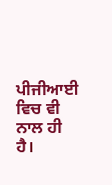ਪੀਜੀਆਈ ਵਿਚ ਵੀ ਨਾਲ ਹੀ ਹੈ।